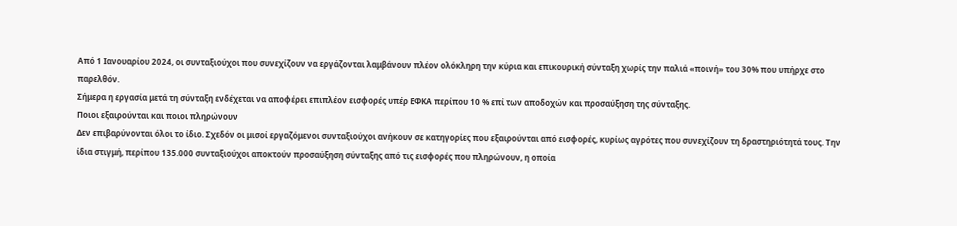Από 1 Ιανουαρίου 2024, οι συνταξιούχοι που συνεχίζουν να εργάζονται λαμβάνουν πλέον ολόκληρη την κύρια και επικουρική σύνταξη χωρίς την παλιά «ποινή» του 30% που υπήρχε στο παρελθόν.
Σήμερα η εργασία μετά τη σύνταξη ενδέχεται να αποφέρει επιπλέον εισφορές υπέρ ΕΦΚΑ περίπου 10 % επί των αποδοχών και προσαύξηση της σύνταξης.
Ποιοι εξαιρούνται και ποιοι πληρώνουν
Δεν επιβαρύνονται όλοι το ίδιο. Σχεδόν οι μισοί εργαζόμενοι συνταξιούχοι ανήκουν σε κατηγορίες που εξαιρούνται από εισφορές, κυρίως αγρότες που συνεχίζουν τη δραστηριότητά τους. Την ίδια στιγμή, περίπου 135.000 συνταξιούχοι αποκτούν προσαύξηση σύνταξης από τις εισφορές που πληρώνουν, η οποία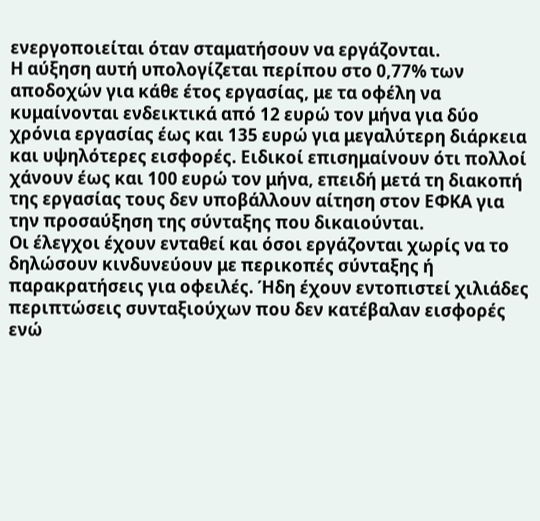ενεργοποιείται όταν σταματήσουν να εργάζονται.
Η αύξηση αυτή υπολογίζεται περίπου στο 0,77% των αποδοχών για κάθε έτος εργασίας, με τα οφέλη να κυμαίνονται ενδεικτικά από 12 ευρώ τον μήνα για δύο χρόνια εργασίας έως και 135 ευρώ για μεγαλύτερη διάρκεια και υψηλότερες εισφορές. Ειδικοί επισημαίνουν ότι πολλοί χάνουν έως και 100 ευρώ τον μήνα, επειδή μετά τη διακοπή της εργασίας τους δεν υποβάλλουν αίτηση στον ΕΦΚΑ για την προσαύξηση της σύνταξης που δικαιούνται.
Οι έλεγχοι έχουν ενταθεί και όσοι εργάζονται χωρίς να το δηλώσουν κινδυνεύουν με περικοπές σύνταξης ή παρακρατήσεις για οφειλές. Ήδη έχουν εντοπιστεί χιλιάδες περιπτώσεις συνταξιούχων που δεν κατέβαλαν εισφορές ενώ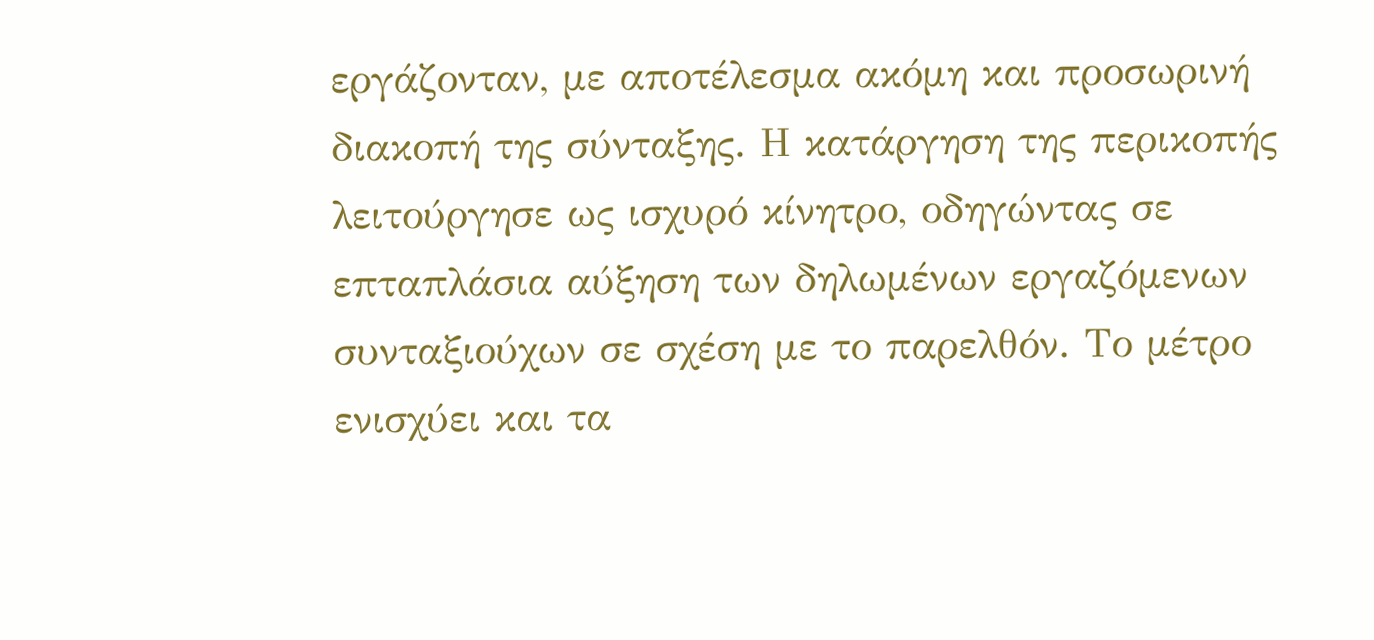εργάζονταν, με αποτέλεσμα ακόμη και προσωρινή διακοπή της σύνταξης. Η κατάργηση της περικοπής λειτούργησε ως ισχυρό κίνητρο, οδηγώντας σε επταπλάσια αύξηση των δηλωμένων εργαζόμενων συνταξιούχων σε σχέση με το παρελθόν. Το μέτρο ενισχύει και τα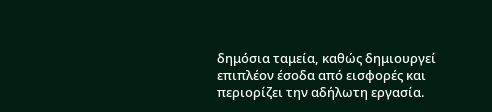δημόσια ταμεία, καθώς δημιουργεί επιπλέον έσοδα από εισφορές και περιορίζει την αδήλωτη εργασία.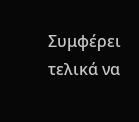Συμφέρει τελικά να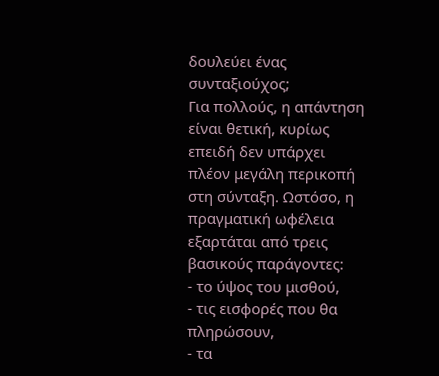δουλεύει ένας συνταξιούχος;
Για πολλούς, η απάντηση είναι θετική, κυρίως επειδή δεν υπάρχει πλέον μεγάλη περικοπή στη σύνταξη. Ωστόσο, η πραγματική ωφέλεια εξαρτάται από τρεις βασικούς παράγοντες:
- το ύψος του μισθού,
- τις εισφορές που θα πληρώσουν,
- τα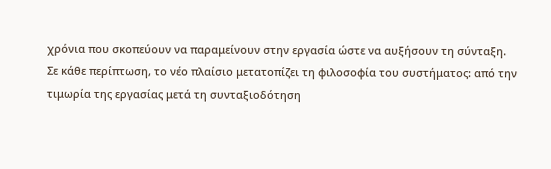χρόνια που σκοπεύουν να παραμείνουν στην εργασία ώστε να αυξήσουν τη σύνταξη.
Σε κάθε περίπτωση, το νέο πλαίσιο μετατοπίζει τη φιλοσοφία του συστήματος: από την τιμωρία της εργασίας μετά τη συνταξιοδότηση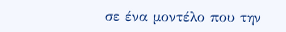σε ένα μοντέλο που την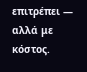επιτρέπει — αλλά με κόστος.